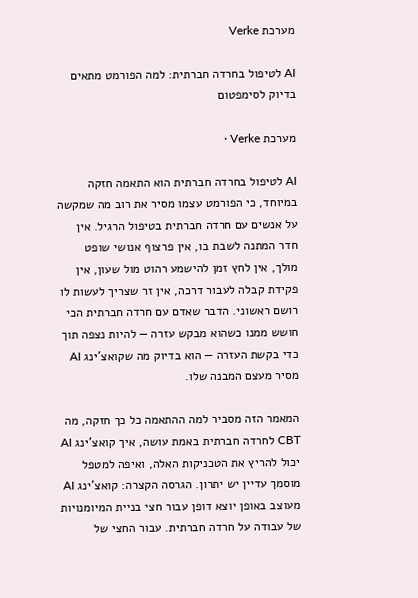מערכת Verke

AI לטיפול בחרדה חברתית: למה הפורמט מתאים בדיוק לסימפטום

מערכת Verke ·

AI לטיפול בחרדה חברתית הוא התאמה חזקה במיוחד, כי הפורמט עצמו מסיר את רוב מה שמקשה על אנשים עם חרדה חברתית בטיפול הרגיל. אין חדר המתנה לשבת בו, אין פרצוף אנושי שופט מולך, אין לחץ זמן להישמע רהוט מול שעון, אין פקידת קבלה לעבור דרכה, אין זר שצריך לעשות לו רושם ראשוני. הדבר שאדם עם חרדה חברתית הכי חושש ממנו כשהוא מבקש עזרה — להיות נצפה תוך כדי בקשת העזרה — הוא בדיוק מה שקואצ'ינג AI מסיר מעצם המבנה שלו.

המאמר הזה מסביר למה ההתאמה כל כך חזקה, מה CBT לחרדה חברתית באמת עושה, איך קואצ'ינג AI יכול להריץ את הטכניקות האלה, ואיפה למטפל מוסמך עדיין יש יתרון. הגרסה הקצרה: קואצ'ינג AI מעוצב באופן יוצא דופן עבור חצי בניית המיומנויות של עבודה על חרדה חברתית. עבור החצי של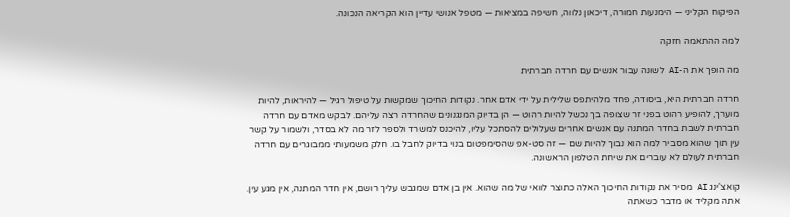הפיקוח הקליני — הימנעות חמורה, דיכאון נלווה, חשיפה במציאות — מטפל אנושי עדיין הוא הקריאה הנכונה.

למה ההתאמה חזקה

מה הופך את ה-AI לשונה עבור אנשים עם חרדה חברתית

חרדה חברתית היא, ביסודה, פחד מלהיתפס שלילית על ידי אדם אחר. נקודות החיכוך שמקשות על טיפול רגיל — להיראות, להיות מוערך, להופיע רהוט בפני זר שצופה בך נכשל להיות רהוט — הן בדיוק המנגנונים שהחרדה רצה עליהם. לבקש מאדם עם חרדה חברתית לשבת בחדר המתנה עם אנשים אחרים שעלולים להסתכל עליו, להיכנס למשרד ולספר לזר מה לא בסדר, ולשמור על קשר עין תוך שהוא מסביר למה הוא נבוך להיות שם — זה סט-אפ שהסימפטום בנוי בדיוק לחבל בו. חלק משמעותי ממבוגרים עם חרדה חברתית לעולם לא עוברים את שיחת הטלפון הראשונה.

קואצ'ינג AI מסיר את נקודות החיכוך האלה כתוצר לוואי של מה שהוא. אין בן אדם שמגבש עליך רושם, אין חדר המתנה, אין מגע עין. אתה מקליד או מדבר כשאתה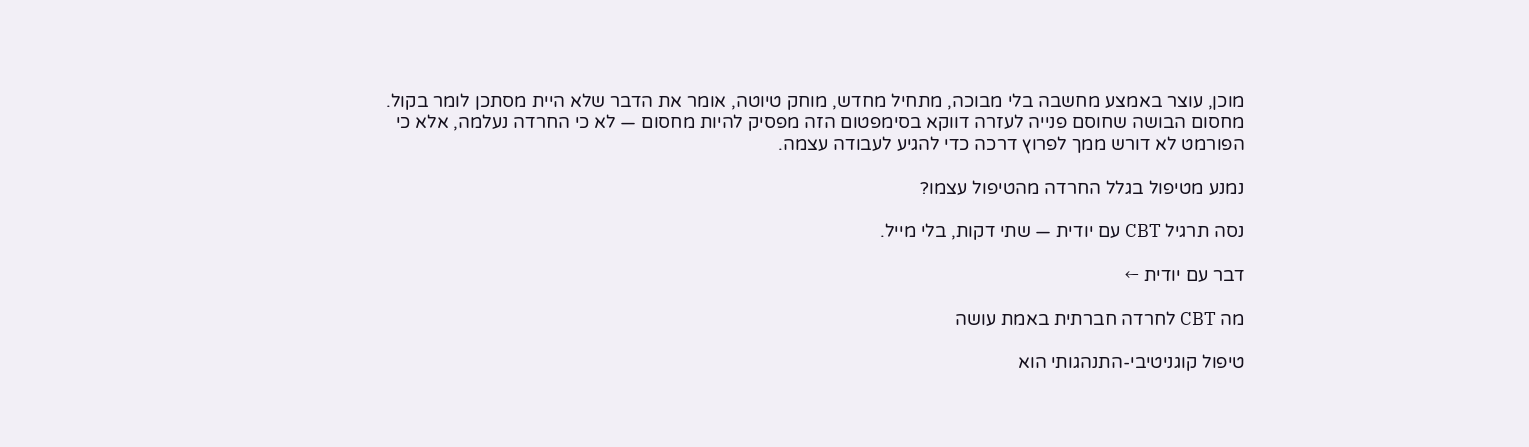מוכן, עוצר באמצע מחשבה בלי מבוכה, מתחיל מחדש, מוחק טיוטה, אומר את הדבר שלא היית מסתכן לומר בקול. מחסום הבושה שחוסם פנייה לעזרה דווקא בסימפטום הזה מפסיק להיות מחסום — לא כי החרדה נעלמה, אלא כי הפורמט לא דורש ממך לפרוץ דרכה כדי להגיע לעבודה עצמה.

נמנע מטיפול בגלל החרדה מהטיפול עצמו?

נסה תרגיל CBT עם יודית — שתי דקות, בלי מייל.

דבר עם יודית ←

מה CBT לחרדה חברתית באמת עושה

טיפול קוגניטיבי-התנהגותי הוא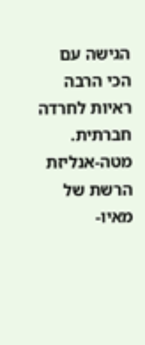הגישה עם הכי הרבה ראיות לחרדה חברתית. מטה-אנליזת הרשת של מאיו-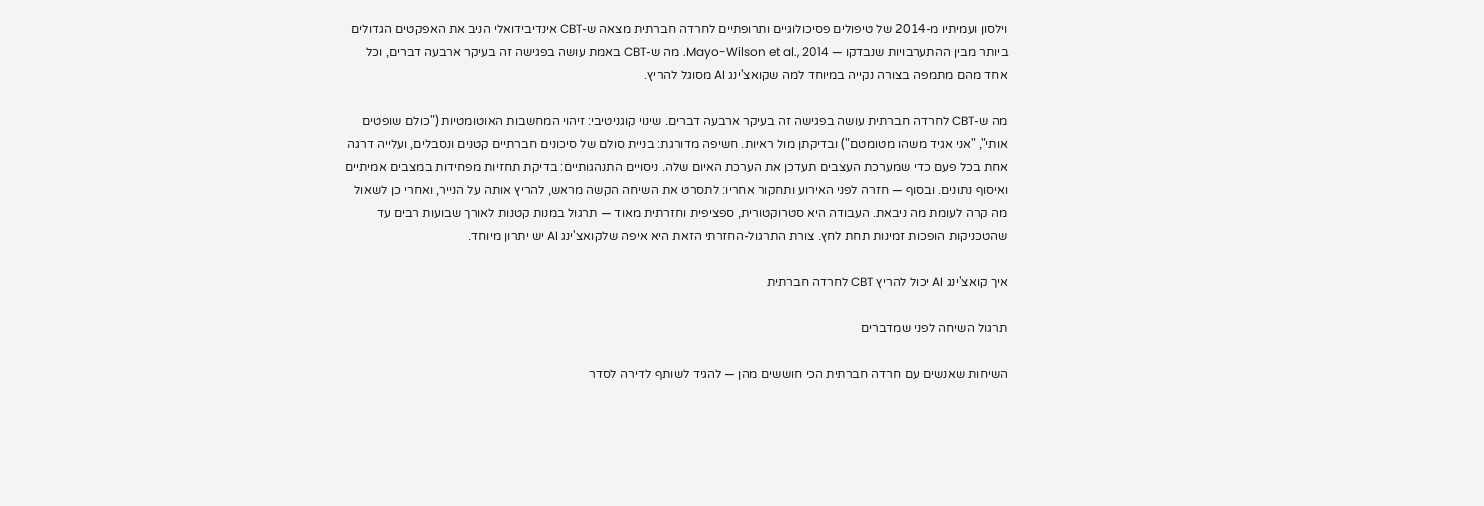וילסון ועמיתיו מ-2014 של טיפולים פסיכולוגיים ותרופתיים לחרדה חברתית מצאה ש-CBT אינדיבידואלי הניב את האפקטים הגדולים ביותר מבין ההתערבויות שנבדקו — Mayo-Wilson et al., 2014. מה ש-CBT באמת עושה בפגישה זה בעיקר ארבעה דברים, וכל אחד מהם מתמפה בצורה נקייה במיוחד למה שקואצ'ינג AI מסוגל להריץ.

מה ש-CBT לחרדה חברתית עושה בפגישה זה בעיקר ארבעה דברים. שינוי קוגניטיבי: זיהוי המחשבות האוטומטיות ("כולם שופטים אותי", "אני אגיד משהו מטומטם") ובדיקתן מול ראיות. חשיפה מדורגת: בניית סולם של סיכונים חברתיים קטנים ונסבלים, ועלייה דרגה אחת בכל פעם כדי שמערכת העצבים תעדכן את הערכת האיום שלה. ניסויים התנהגותיים: בדיקת תחזיות מפחידות במצבים אמיתיים ואיסוף נתונים. ובסוף — חזרה לפני האירוע ותחקור אחריו: לתסרט את השיחה הקשה מראש, להריץ אותה על הנייר, ואחרי כן לשאול מה קרה לעומת מה ניבאת. העבודה היא סטרוקטורית, ספציפית וחזרתית מאוד — תרגול במנות קטנות לאורך שבועות רבים עד שהטכניקות הופכות זמינות תחת לחץ. צורת התרגול-החזרתי הזאת היא איפה שלקואצ'ינג AI יש יתרון מיוחד.

איך קואצ'ינג AI יכול להריץ CBT לחרדה חברתית

תרגול השיחה לפני שמדברים

השיחות שאנשים עם חרדה חברתית הכי חוששים מהן — להגיד לשותף לדירה לסדר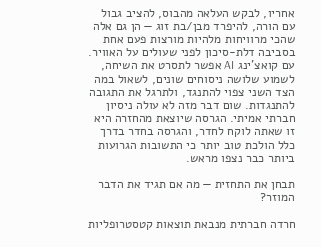אחריו, לבקש העלאה מהבוס, להציב גבול עם הורה, להיפרד מבן/בת זוג — הן גם אלה שהכי מרוויחות מלהיות מורצות פעם אחת בסביבה דלת-סיכון לפני שעולים על האוויר. עם קואצ'ינג AI אפשר לתסרט את השיחה, לשמוע שלושה ניסוחים שונים, לשאול במה הצד השני צפוי להתנגד, ולתרגל את התגובה להתנגדות. שום דבר מזה לא עולה ניסיון חברתי אמיתי. הגרסה שיוצאת מהחזרה היא זו שאתה לוקח לחדר, והגרסה בחדר בדרך כלל הולכת טוב יותר כי התשובות הגרועות ביותר כבר נצפו מראש.

תבחן את התחזית — מה אם תגיד את הדבר המוזר?

חרדה חברתית מנבאת תוצאות קטסטרופליות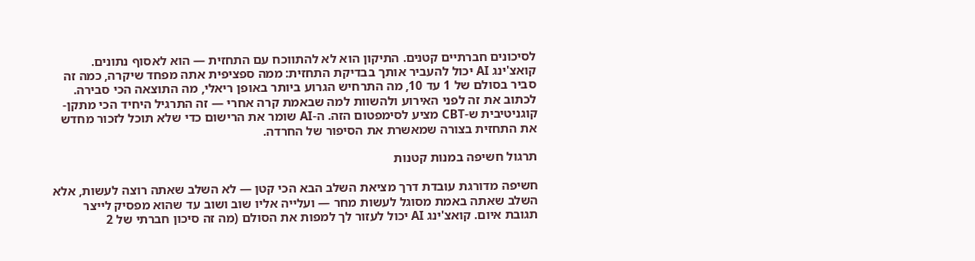לסיכונים חברתיים קטנים. התיקון הוא לא להתווכח עם התחזית — הוא לאסוף נתונים. קואצ'ינג AI יכול להעביר אותך בבדיקת התחזית: ממה ספציפית אתה מפחד שיקרה, כמה זה סביר בסולם של 1 עד 10, מה התרחיש הגרוע ביותר באופן ריאלי, מה התוצאה הכי סבירה. לכתוב את זה לפני האירוע ולהשוות למה שבאמת קרה אחרי — זה התרגיל היחיד הכי מתקן-קוגניטיבית ש-CBT מציע לסימפטום הזה. ה-AI שומר את הרישום כדי שלא תוכל לזכור מחדש את התחזית בצורה שמאשרת את הסיפור של החרדה.

תרגול חשיפה במנות קטנות

חשיפה מדורגת עובדת דרך מציאת השלב הבא הכי קטן — לא השלב שאתה רוצה לעשות, אלא השלב שאתה באמת מסוגל לעשות מחר — ועלייה אליו שוב ושוב עד שהוא מפסיק לייצר תגובת איום. קואצ'ינג AI יכול לעזור לך למפות את הסולם (מה זה סיכון חברתי של 2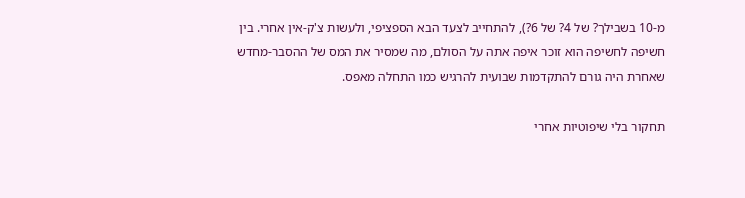מ-10 בשבילך? של 4? של 6?), להתחייב לצעד הבא הספציפי, ולעשות צ'ק-אין אחרי. בין חשיפה לחשיפה הוא זוכר איפה אתה על הסולם, מה שמסיר את המס של ההסבר-מחדש שאחרת היה גורם להתקדמות שבועית להרגיש כמו התחלה מאפס.

תחקור בלי שיפוטיות אחרי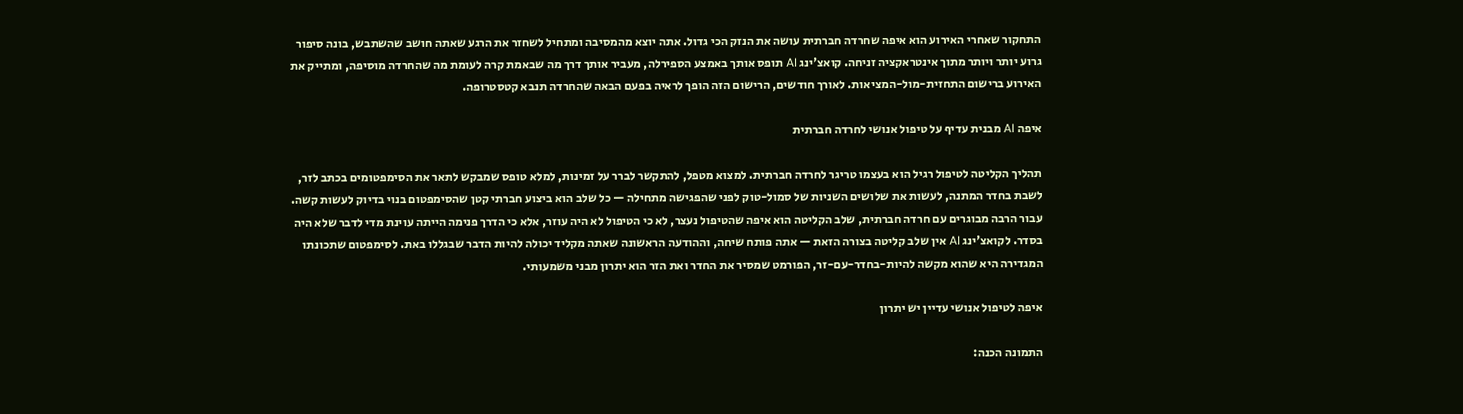התחקור שאחרי האירוע הוא איפה שחרדה חברתית עושה את הנזק הכי גדול. אתה יוצא מהמסיבה ומתחיל לשחזר את הרגע שאתה חושב שהשתבש, בונה סיפור גרוע יותר ויותר מתוך אינטראקציה זניחה. קואצ'ינג AI תופס אותך באמצע הספירלה, מעביר אותך דרך מה שבאמת קרה לעומת מה שהחרדה מוסיפה, ומתייק את האירוע ברישום התחזית-מול-המציאות. לאורך חודשים, הרישום הזה הופך לראיה בפעם הבאה שהחרדה תנבא קטסטרופה.

איפה AI מבנית עדיף על טיפול אנושי לחרדה חברתית

תהליך הקליטה לטיפול רגיל הוא בעצמו טריגר לחרדה חברתית. למצוא מטפל, להתקשר לברר על זמינות, למלא טופס שמבקש לתאר את הסימפטומים בכתב לזר, לשבת בחדר המתנה, לעשות את שלושים השניות של סמול-טוק לפני שהפגישה מתחילה — כל שלב הוא ביצוע חברתי קטן שהסימפטום בנוי בדיוק לעשות קשה. עבור הרבה מבוגרים עם חרדה חברתית, שלב הקליטה הוא איפה שהטיפול נעצר, לא כי הטיפול לא היה עוזר, אלא כי הדרך פנימה הייתה עוינת מדי לדבר שלא היה בסדר. לקואצ'ינג AI אין שלב קליטה בצורה הזאת — אתה פותח שיחה, וההודעה הראשונה שאתה מקליד יכולה להיות הדבר שבגללו באת. לסימפטום שתכונתו המגדירה היא שהוא מקשה להיות-בחדר-עם-זר, הפורמט שמסיר את החדר ואת הזר הוא יתרון מבני משמעותי.

איפה לטיפול אנושי עדיין יש יתרון

התמונה הכנה: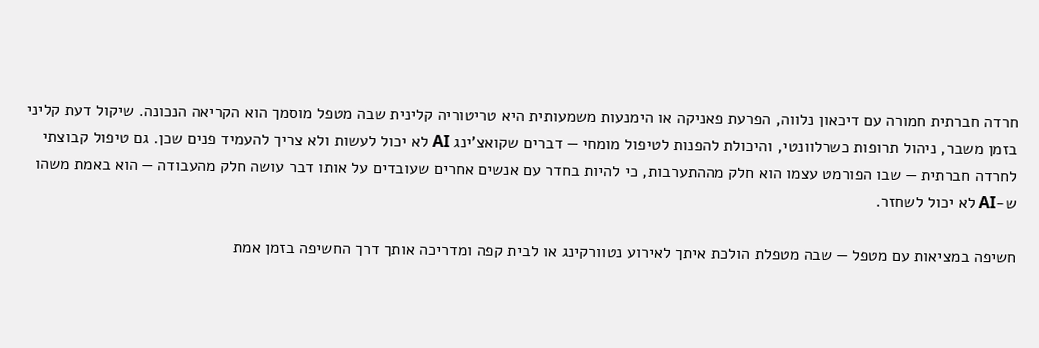חרדה חברתית חמורה עם דיכאון נלווה, הפרעת פאניקה או הימנעות משמעותית היא טריטוריה קלינית שבה מטפל מוסמך הוא הקריאה הנכונה. שיקול דעת קליני בזמן משבר, ניהול תרופות כשרלוונטי, והיכולת להפנות לטיפול מומחי — דברים שקואצ'ינג AI לא יכול לעשות ולא צריך להעמיד פנים שכן. גם טיפול קבוצתי לחרדה חברתית — שבו הפורמט עצמו הוא חלק מההתערבות, כי להיות בחדר עם אנשים אחרים שעובדים על אותו דבר עושה חלק מהעבודה — הוא באמת משהו ש-AI לא יכול לשחזר.

חשיפה במציאות עם מטפל — שבה מטפלת הולכת איתך לאירוע נטוורקינג או לבית קפה ומדריכה אותך דרך החשיפה בזמן אמת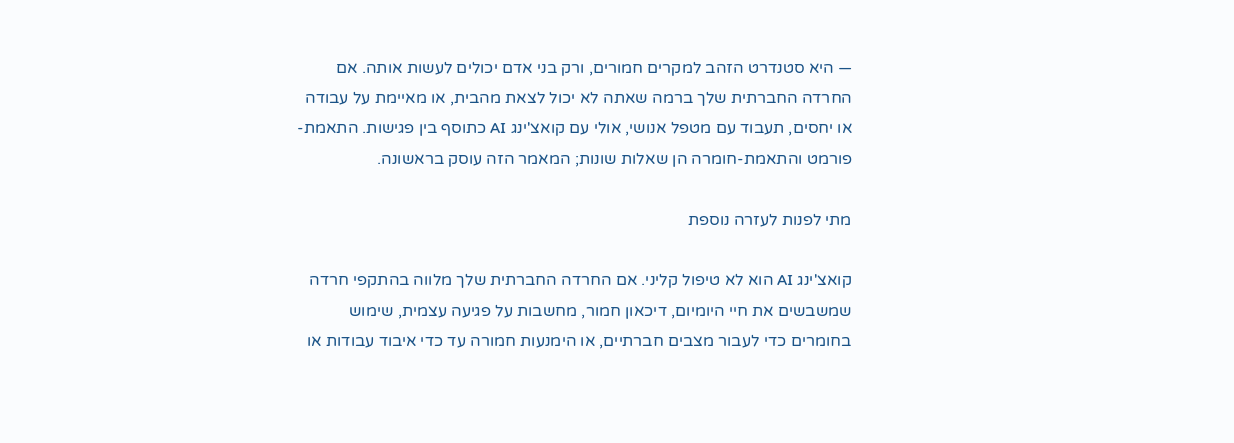— היא סטנדרט הזהב למקרים חמורים, ורק בני אדם יכולים לעשות אותה. אם החרדה החברתית שלך ברמה שאתה לא יכול לצאת מהבית, או מאיימת על עבודה או יחסים, תעבוד עם מטפל אנושי, אולי עם קואצ'ינג AI כתוסף בין פגישות. התאמת-פורמט והתאמת-חומרה הן שאלות שונות; המאמר הזה עוסק בראשונה.

מתי לפנות לעזרה נוספת

קואצ'ינג AI הוא לא טיפול קליני. אם החרדה החברתית שלך מלווה בהתקפי חרדה שמשבשים את חיי היומיום, דיכאון חמור, מחשבות על פגיעה עצמית, שימוש בחומרים כדי לעבור מצבים חברתיים, או הימנעות חמורה עד כדי איבוד עבודות או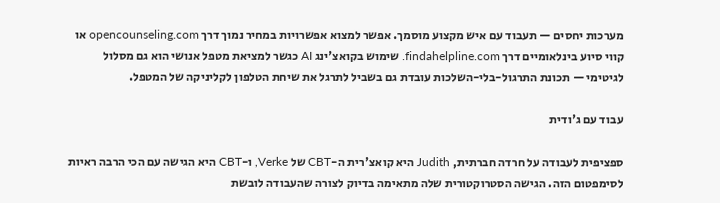מערכות יחסים — תעבוד עם איש מקצוע מוסמך. אפשר למצוא אפשרויות במחיר נמוך דרך opencounseling.com או קווי סיוע בינלאומיים דרך findahelpline.com. שימוש בקואצ'ינג AI כגשר למציאת מטפל אנושי הוא גם מסלול לגיטימי — תכונת התרגול-בלי-השלכות עובדת גם בשביל לתרגל את שיחת הטלפון לקליניקה של המטפל.

עבוד עם ג'ודית

ספציפית לעבודה על חרדה חברתית, Judith היא קואצ'רית ה-CBT של Verke, ו-CBT היא הגישה עם הכי הרבה ראיות לסימפטום הזה. הגישה הסטרוקטורית שלה מתאימה בדיוק לצורה שהעבודה לובשת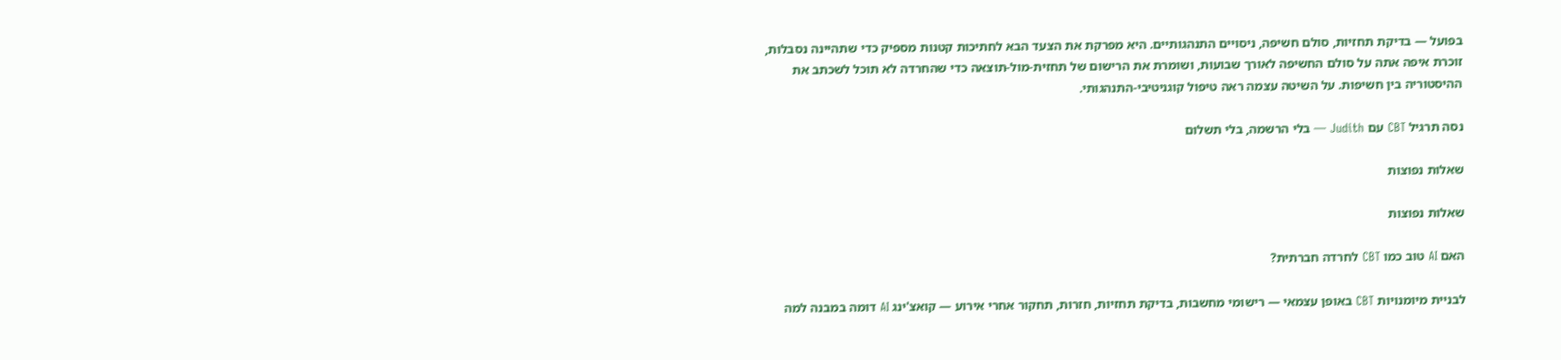בפועל — בדיקת תחזיות, סולם חשיפה, ניסויים התנהגותיים. היא מפרקת את הצעד הבא לחתיכות קטנות מספיק כדי שתהיינה נסבלות, זוכרת איפה אתה על סולם החשיפה לאורך שבועות, ושומרת את הרישום של תחזית-מול-תוצאה כדי שהחרדה לא תוכל לשכתב את ההיסטוריה בין חשיפות. על השיטה עצמה ראה טיפול קוגניטיבי-התנהגותי.

נסה תרגיל CBT עם Judith — בלי הרשמה, בלי תשלום

שאלות נפוצות

שאלות נפוצות

האם AI טוב כמו CBT לחרדה חברתית?

לבניית מיומנויות CBT באופן עצמאי — רישומי מחשבות, בדיקת תחזיות, חזרות, תחקור אחרי אירוע — קואצ'ינג AI דומה במבנה למה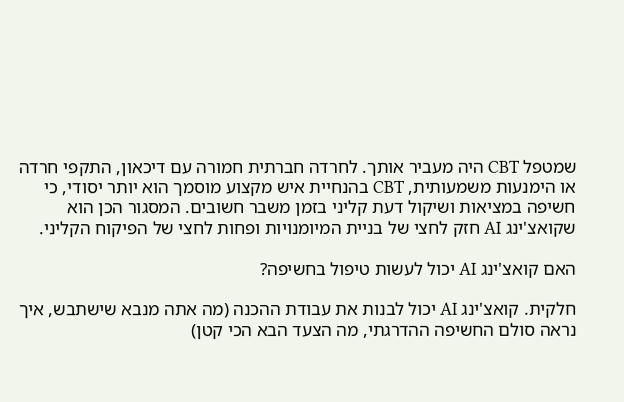שמטפל CBT היה מעביר אותך. לחרדה חברתית חמורה עם דיכאון, התקפי חרדה או הימנעות משמעותית, CBT בהנחיית איש מקצוע מוסמך הוא יותר יסודי, כי חשיפה במציאות ושיקול דעת קליני בזמן משבר חשובים. המסגור הכן הוא שקואצ'ינג AI חזק לחצי של בניית המיומנויות ופחות לחצי של הפיקוח הקליני.

האם קואצ'ינג AI יכול לעשות טיפול בחשיפה?

חלקית. קואצ'ינג AI יכול לבנות את עבודת ההכנה (מה אתה מנבא שישתבש, איך נראה סולם החשיפה ההדרגתי, מה הצעד הבא הכי קטן)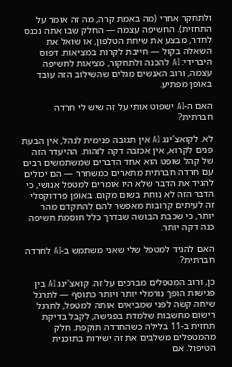ולתחקר אחרי (מה באמת קרה, מה זה אומר על התחזית). החשיפה עצמה — החלק שבו אתה נכנס לחדר, מבצע את שיחת הטלפון, או שואל את השאלה בקול — חייבת לקרות במציאות. דפוס היברידי: AI להכנה ולתחקור, מציאות לחשיפה עצמה, ורוב האנשים מגלים שהשילוב הזה עובד באופן מפתיע.

האם ה-AI ישפוט אותי על זה שיש לי חרדה חברתית?

לא. לקואצ'ינג AI אין תגובה פנימית לנהל, אין הבעת פנים לקרוא, אין אכזבה דקה לזהות. ההיעדר הזה של קהל שופט הוא אחד הדברים שמשתמשים רבים עם חרדה חברתית מתארים כמשחרר — הם יכולים להגיד את הדבר שלא היו אומרים למטפל אנושי, כי הדבר הזה לא נוחת בשום מקום. באופן פרדוקסלי זה לעיתים קרובות מאפשר להם להתקדם מהר יותר, כי שכבת הבושה שבדרך כלל חוסמת חשיפה כנה דקה יותר.

האם להגיד למטפל שלי שאני משתמש ב-AI לחרדה חברתית?

כן, ורוב המטפלים מברכים על זה. קואצ'ינג AI בין פגישות הופך נורמלי יותר ויותר כתוסף — לתרגל שיחה קשה לפני שמביאים אותה למטפל, לתרגל רישום מחשבות שלמדת בפגישה, לקבל בדיקת תחזית ב-11 בלילה כשהחרדה תוקפת. חלק מהמטפלים משלבים את זה ישירות בתוכנית הטיפול. אם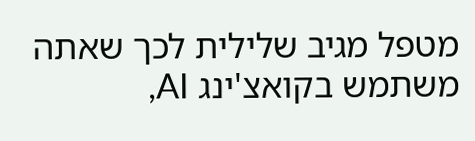מטפל מגיב שלילית לכך שאתה משתמש בקואצ'ינג AI,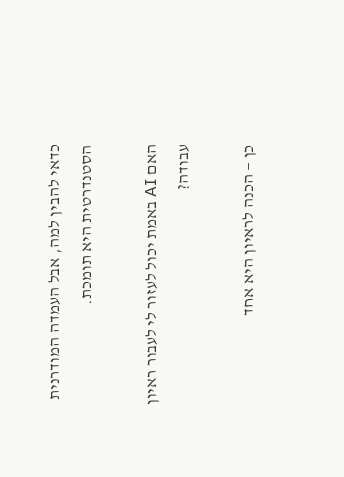כדאי להבין למה, אבל העמדה המודרנית הסטנדרטית היא תומכת.

האם AI באמת יכול לעזור לי לעבור ראיון עבודה?

כן — הכנה לראיון היא אחד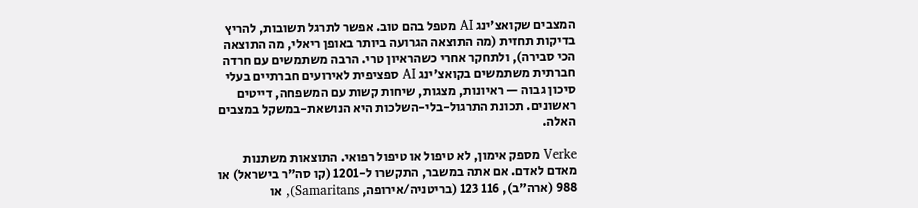המצבים שקואצ'ינג AI מטפל בהם טוב. אפשר לתרגל תשובות, להריץ בדיקות תחזית (מה התוצאה הגרועה ביותר באופן ריאלי, מה התוצאה הכי סבירה), ולתחקר אחרי כשהראיון טרי. הרבה משתמשים עם חרדה חברתית משתמשים בקואצ'ינג AI ספציפית לאירועים חברתיים בעלי סיכון גבוה — ראיונות, מצגות, שיחות קשות עם המשפחה, דייטים ראשונים. תכונת התרגול-בלי-השלכות היא הנושאת-במשקל במצבים האלה.

Verke מספק אימון, לא טיפול או טיפול רפואי. התוצאות משתנות מאדם לאדם. אם אתה במשבר, התקשרו ל-1201 (קו סה"ר בישראל) או 988 (ארה"ב), 116 123 (בריטניה/אירופה, Samaritans), או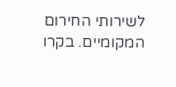לשירותי החירום המקומיים. בקרו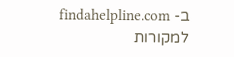ב- findahelpline.com למקורות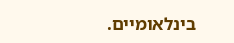בינלאומיים.